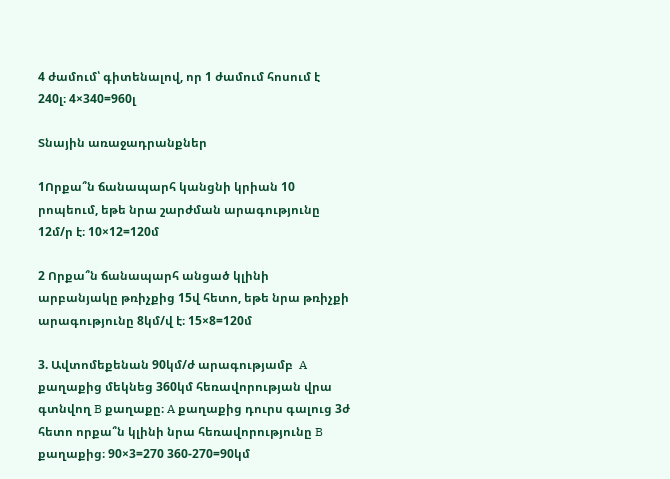4 ժամում՝ գիտենալով, որ 1 ժամում հոսում է 240լ։ 4×340=960լ

Տնային առաջադրանքներ

1Որքա՞ն ճանապարհ կանցնի կրիան 10 րոպեում, եթե նրա շարժման արագությունը 12մ/ր է։ 10×12=120մ

2 Որքա՞ն ճանապարհ անցած կլինի արբանյակը թռիչքից 15վ հետո, եթե նրա թռիչքի արագությունը 8կմ/վ է։ 15×8=120մ

3. Ավտոմեքենան 90կմ/ժ արագությամբ  A քաղաքից մեկնեց 360կմ հեռավորության վրա գտնվող B քաղաքը։ A քաղաքից դուրս գալուց 3ժ հետո որքա՞ն կլինի նրա հեռավորությունը B քաղաքից։ 90×3=270 360-270=90կմ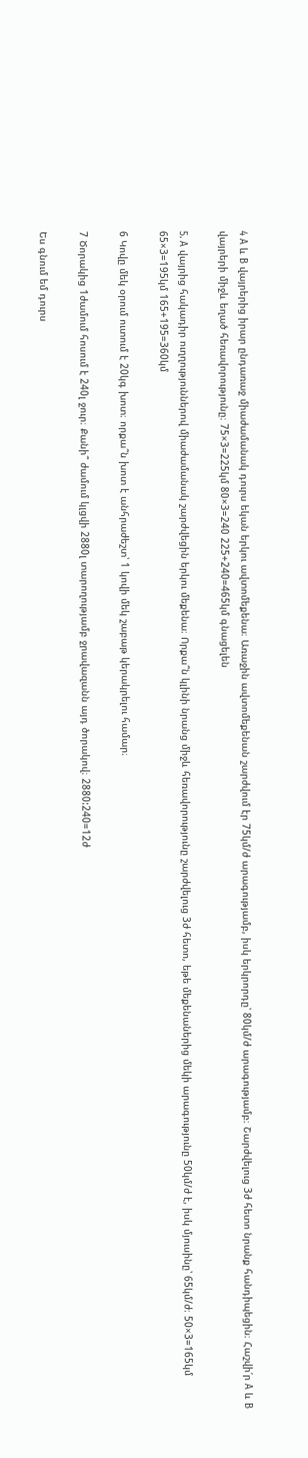4 A և B վայրերից իրար ընդառաջ միաժամանակ դուրս եկան երկու ավտոմեքենա։ Առաջին ավտոմեքենան շարժվում էր 75կմ/ժ արագությամբ, իսկ երկրորդը՝ 80կմ/ժ արագությամբ։ Շարժվելուց 3ժ հետո նրանք հանդիպեցին։ Հաշվի՛ր A և B վայրերի միջև եղած հեռավորությունը։ 75×3=225կմ 80×3=240 225+240=465կմ գնացելեն

5. A վայրից հակադիր ուղղություններով միաժամանակ շարժվեցին երկու մեքենա։ Որքա՞ն կլինի նրանց միջև հեռավորությունը շարժվելուց 3ժ հետո, եթե մեքենաներից մեկի արագությունը 50կմ/ժ է, իսկ մյուսինը՝ 65կմ/ժ։ 50×3=165կմ 65×3=195կմ 165+195=360կմ

6 Կովը մեկ օրում ուտում է 20կգ խոտ։ որքա՞ն խոտ է անհրաժեշտ՝ 1 կովի մեկ շաբաթ կերակրելու համար։

7 Ծորակից 1ժամում հոսում է 240լ ջուր։ Քանի՞ ժամում կլցվի 2880լ տարողությամբ ջրավազանն այդ ծորակով։ 2880:240=12ժ

Ես գնում եմ դուրս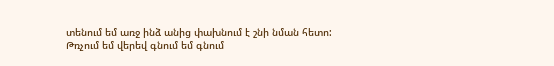տենում եմ առջ ինձ անից փախնում է շնի նման հետո: Թռչում եմ վերեվ գնում եմ գնում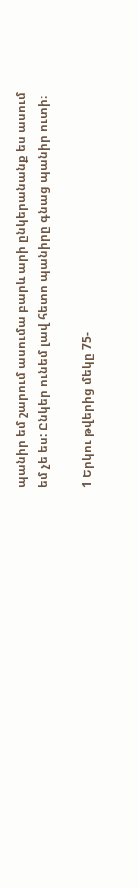պանիր եմ շարում ասումա բարև արի ընկերանանք ես ասում եմ չե ես: Ընկեր ունեմ լավ հետո պանիրը գնաց պանիր ուտի։

1 Երկու թվերից մեկը 75-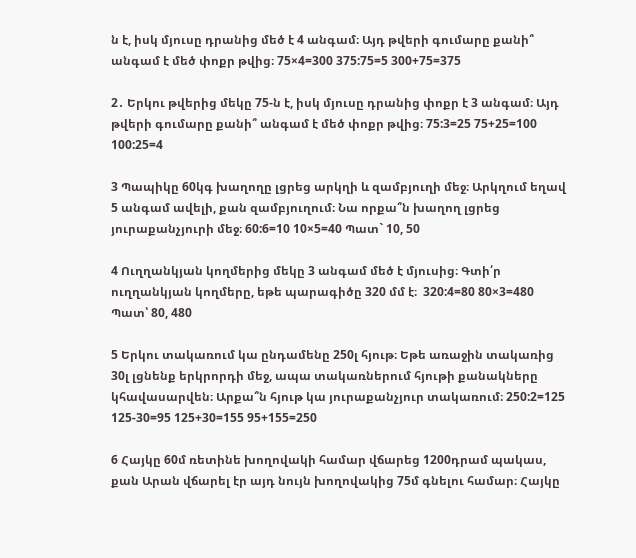ն է, իսկ մյուսը դրանից մեծ է 4 անգամ։ Այդ թվերի գումարը քանի՞ անգամ է մեծ փոքր թվից։ 75×4=300 375:75=5 300+75=375

2․ Երկու թվերից մեկը 75-ն է, իսկ մյուսը դրանից փոքր է 3 անգամ։ Այդ թվերի գումարը քանի՞ անգամ է մեծ փոքր թվից։ 75:3=25 75+25=100 100:25=4

3 Պապիկը 60կգ խաղողը լցրեց արկղի և զամբյուղի մեջ։ Արկղում եղավ 5 անգամ ավելի, քան զամբյուղում։ Նա որքա՞ն խաղող լցրեց յուրաքանչյուրի մեջ։ 60:6=10 10×5=40 Պատ` 10, 50

4 Ուղղանկյան կողմերից մեկը 3 անգամ մեծ է մյուսից։ Գտի՛ր ուղղանկյան կողմերը, եթե պարագիծը 320 մմ է։  320:4=80 80×3=480 Պատ՝ 80, 480

5 Երկու տակառում կա ընդամենը 250լ հյութ։ Եթե առաջին տակառից 30լ լցնենք երկրորդի մեջ, ապա տակառներում հյութի քանակները կհավասարվեն։ Արքա՞ն հյութ կա յուրաքանչյուր տակառում։ 250:2=125 125-30=95 125+30=155 95+155=250

6 Հայկը 60մ ռետինե խողովակի համար վճարեց 1200դրամ պակաս, քան Արան վճարել էր այդ նույն խողովակից 75մ գնելու համար։ Հայկը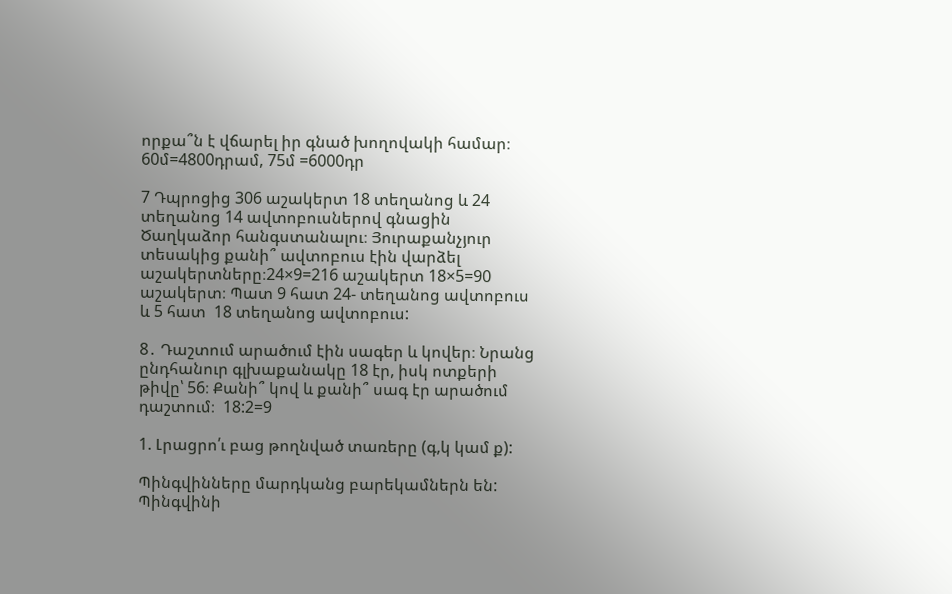որքա՞ն է վճարել իր գնած խողովակի համար։ 60մ=4800դրամ, 75մ =6000դր

7 Դպրոցից 306 աշակերտ 18 տեղանոց և 24 տեղանոց 14 ավտոբուսներով գնացին Ծաղկաձոր հանգստանալու։ Յուրաքանչյուր տեսակից քանի՞ ավտոբուս էին վարձել աշակերտները։24×9=216 աշակերտ 18×5=90 աշակերտ։ Պատ 9 հատ 24- տեղանոց ավտոբուս և 5 հատ  18 տեղանոց ավտոբուս:

8․ Դաշտում արածում էին սագեր և կովեր։ Նրանց ընդհանուր գլխաքանակը 18 էր, իսկ ոտքերի թիվը՝ 56։ Քանի՞ կով և քանի՞ սագ էր արածում դաշտում։  18:2=9

1. Լրացրո՛ւ բաց թողնված տառերը (գ,կ կամ ք):

Պինգվինները մարդկանց բարեկամներն են: Պինգվինի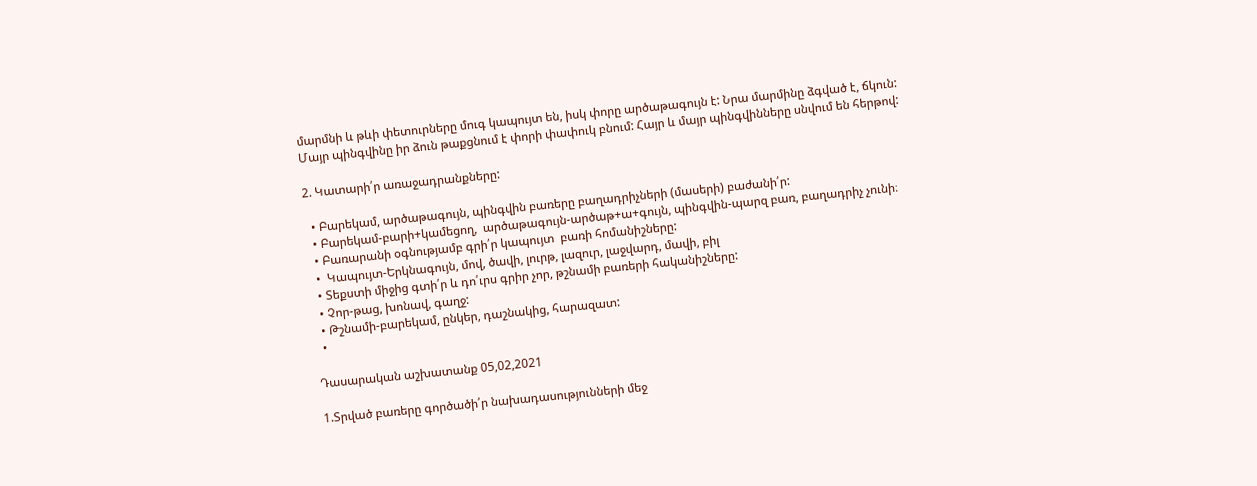մարմնի և թևի փետուրները մուգ կապույտ են, իսկ փորը արծաթագույն է: Նրա մարմինը ձգված է, ճկուն: Մայր պինգվինը իր ձուն թաքցնում է փորի փափուկ բնում: Հայր և մայր պինգվինները սնվում են հերթով:

2. Կատարի՛ր առաջադրանքները:

  • Բարեկամ, արծաթագույն, պինգվին բառերը բաղադրիչների (մասերի) բաժանի՛ր:
  • Բարեկամ-բարի+կամեցող,  արծաթագույն-արծաթ+ա+գույն, պինգվին-պարզ բառ, բաղադրիչ չունի։
  • Բառարանի օգնությամբ գրի՛ր կապույտ  բառի հոմանիշները:
  •  Կապույտ-Երկնագույն, մով, ծավի, լուրթ, լազուր, լաջվարդ, մավի, բիլ
  • Տեքստի միջից գտի՛ր և դո՛ւրս գրիր չոր, թշնամի բառերի հականիշները:
  • Չոր-թաց, խոնավ, գաղջ:
  • Թշնամի-բարեկամ, ընկեր, դաշնակից, հարազատ:
  •

Դասարական աշխատանք 05,02,2021

1.Տրված բառերը գործածի՛ր նախադասությունների մեջ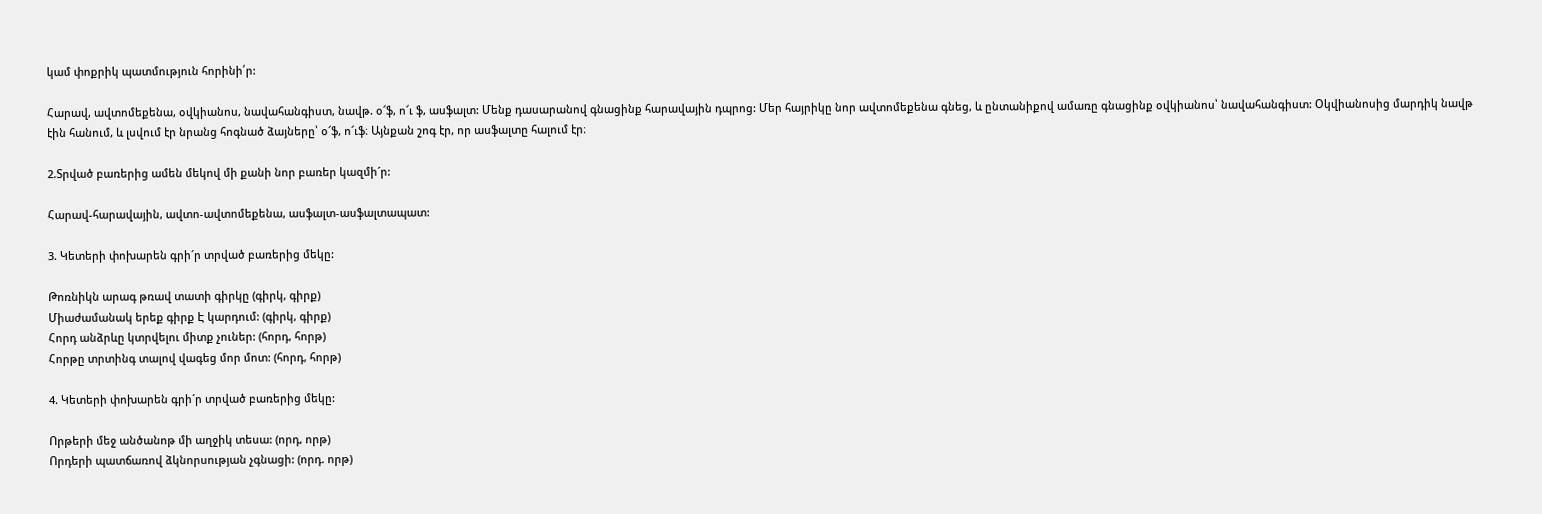կամ փոքրիկ պատմություն հորինի՛ր:

Հարավ, ավտոմեքենա, օվկիանոս, նավահանգիստ, նավթ. օ՜ֆ, ո՜ւ ֆ, ասֆալտ: Մենք դասարանով գնացինք հարավային դպրոց: Մեր հայրիկը նոր ավտոմեքենա գնեց, և ընտանիքով ամառը գնացինք օվկիանոս՝ նավահանգիստ: Օկվիանոսից մարդիկ նավթ էին հանում, և լսվում էր նրանց հոգնած ձայները՝ օ՜ֆ, ո՜ւֆ։ Այնքան շոգ էր, որ ասֆալտը հալում էր։

2.Տրված բառերից ամեն մեկով մի քանի նոր բառեր կազմի´ր:

Հարավ-հարավային, ավտո-ավտոմեքենա, ասֆալտ-ասֆալտապատ:

3. Կետերի փոխարեն գրի´ր տրված բառերից մեկը:

Թոռնիկն արագ թռավ տատի գիրկը (գիրկ, գիրք)
Միաժամանակ երեք գիրք Է կարդում: (գիրկ, գիրք)
Հորդ անձրևը կտրվելու միտք չուներ: (հորդ, հորթ)
Հորթը տրտինգ տալով վագեց մոր մոտ: (հորդ, հորթ)

4. Կետերի փոխարեն գրի´ր տրված բառերից մեկը:

Որթերի մեջ անծանոթ մի աղջիկ տեսա: (որդ, որթ)
Որդերի պատճառով ձկնորսության չգնացի: (որդ. որթ)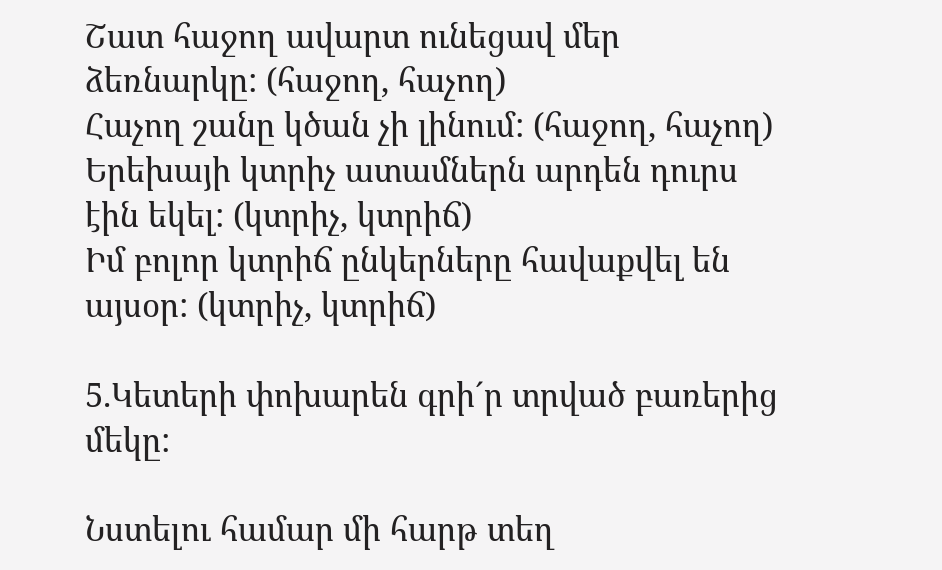Շատ հաջող ավարտ ունեցավ մեր ձեռնարկը: (հաջող, հաչող)
Հաչող շանը կծան չի լինում: (հաջող, հաչող)
Երեխայի կտրիչ ատամներն արդեն դուրս էին եկել: (կտրիչ, կտրիճ)
Իմ բոլոր կտրիճ ընկերները հավաքվել են այսօր: (կտրիչ, կտրիճ)

5.Կետերի փոխարեն գրի´ր տրված բառերից մեկը:

Նստելու համար մի հարթ տեղ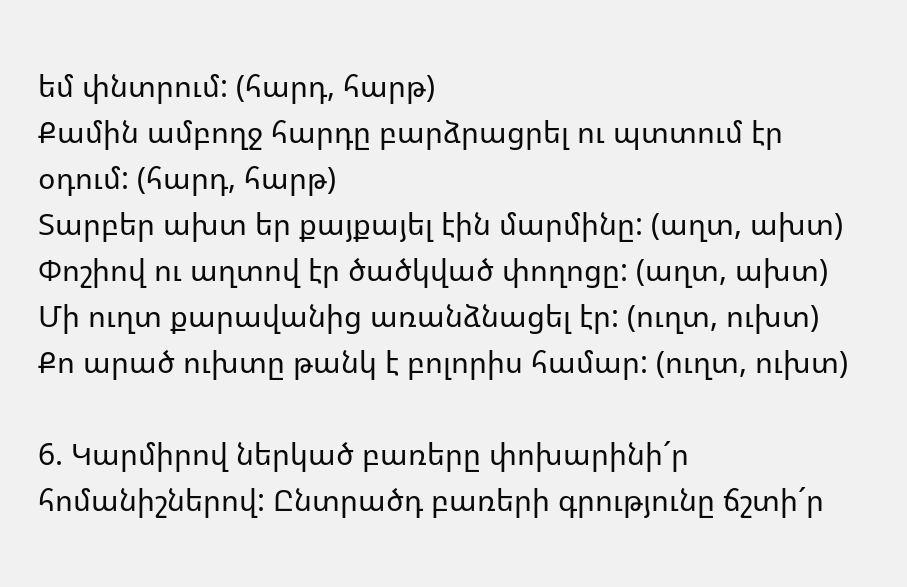եմ փնտրում: (հարդ, հարթ)
Քամին ամբողջ հարդը բարձրացրել ու պտտում էր օդում: (հարդ, հարթ)
Տարբեր ախտ եր քայքայել էին մարմինը: (աղտ, ախտ)
Փոշիով ու աղտով էր ծածկված փողոցը: (աղտ, ախտ)
Մի ուղտ քարավանից առանձնացել էր: (ուղտ, ուխտ)
Քո արած ուխտը թանկ է բոլորիս համար: (ուղտ, ուխտ)

6. Կարմիրով ներկած բառերը փոխարինի´ր հոմանիշներով: Ընտրածդ բառերի գրությունը ճշտի´ր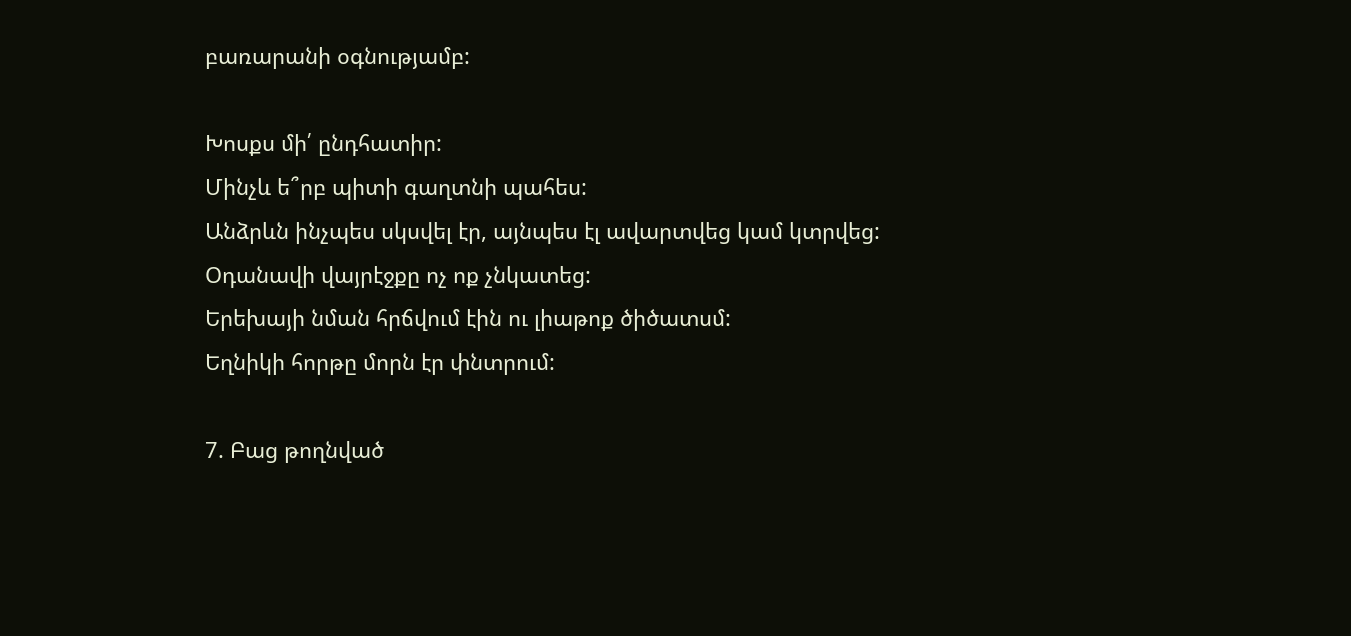բառարանի օգնությամբ:

Խոսքս մի՛ ընդհատիր:
Մինչև ե՞րբ պիտի գաղտնի պահես:
Անձրևն ինչպես սկսվել էր, այնպես էլ ավարտվեց կամ կտրվեց:
Օդանավի վայրէջքը ոչ ոք չնկատեց:
Երեխայի նման հրճվում էին ու լիաթոք ծիծատսմ:
Եղնիկի հորթը մորն էր փնտրում:

7. Բաց թողնված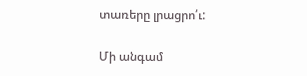տառերը լրացրո՛ւ:

Մի անգամ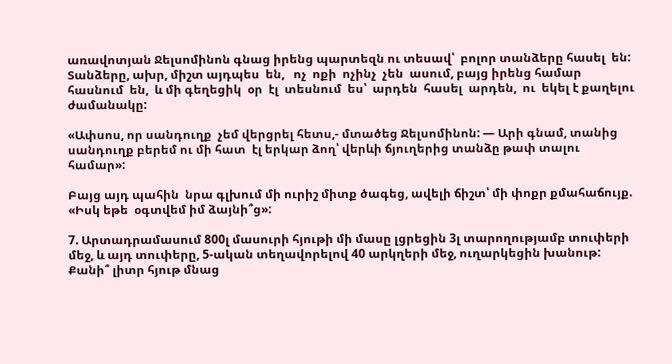առավոտյան Ջելսոմինոն գնաց իրենց պարտեզն ու տեսավ՝  բոլոր տանձերը հասել  են:  Տանձերը, ախր, միշտ այդպես  են,   ոչ  ոքի  ոչինչ  չեն  ասում, բայց իրենց համար հասնում  են,  և մի գեղեցիկ  օր  էլ  տեսնում  ես՝  արդեն  հասել  արդեն,  ու  եկել է քաղելու ժամանակը:

«Ափսոս, որ սանդուղք  չեմ վերցրել հետս,- մտածեց Ջելսոմինոն: — Արի գնամ, տանից սանդուղք բերեմ ու մի հատ  էլ երկար ձող՝ վերևի ճյուղերից տանձը թափ տալու համար»:

Բայց այդ պահին  նրա գլխում մի ուրիշ միտք ծագեց, ավելի ճիշտ՝ մի փոքր քմահաճույք. «Իսկ եթե  օգտվեմ իմ ձայնի՞ց»:

7. Արտադրամասում 800լ մասուրի հյութի մի մասը լցրեցին 3լ տարողությամբ տուփերի մեջ, և այդ տուփերը, 5-ական տեղավորելով 40 արկղերի մեջ, ուղարկեցին խանութ: Քանի՞ լիտր հյութ մնաց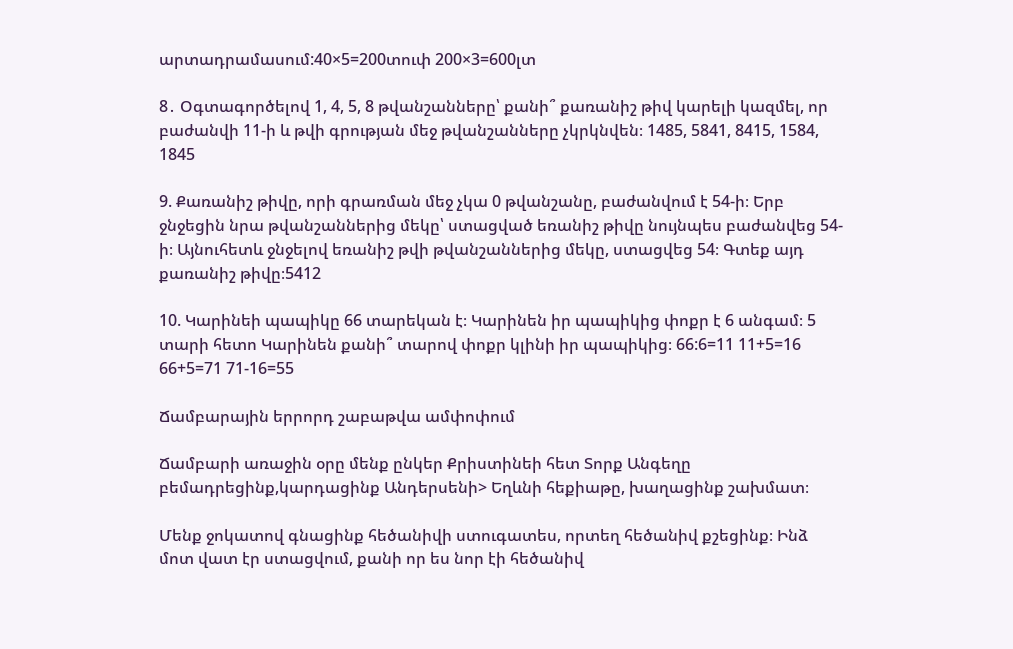արտադրամասում:40×5=200տուփ 200×3=600լտ

8․ Օգտագործելով 1, 4, 5, 8 թվանշանները՝ քանի՞ քառանիշ թիվ կարելի կազմել, որ բաժանվի 11-ի և թվի գրության մեջ թվանշանները չկրկնվեն։ 1485, 5841, 8415, 1584, 1845

9. Քառանիշ թիվը, որի գրառման մեջ չկա 0 թվանշանը, բաժանվում է 54-ի։ Երբ ջնջեցին նրա թվանշաններից մեկը՝ ստացված եռանիշ թիվը նույնպես բաժանվեց 54-ի։ Այնուհետև ջնջելով եռանիշ թվի թվանշաններից մեկը, ստացվեց 54։ Գտեք այդ քառանիշ թիվը։5412

10. Կարինեի պապիկը 66 տարեկան է։ Կարինեն իր պապիկից փոքր է 6 անգամ։ 5 տարի հետո Կարինեն քանի՞ տարով փոքր կլինի իր պապիկից։ 66:6=11 11+5=16 66+5=71 71-16=55

Ճամբարային երրորդ շաբաթվա ամփոփում

Ճամբարի առաջին օրը մենք ընկեր Քրիստինեի հետ Տորք Անգեղը բեմադրեցինք,կարդացինք Անդերսենի> Եղևնի հեքիաթը, խաղացինք շախմատ։

Մենք ջոկատով գնացինք հեծանիվի ստուգատես, որտեղ հեծանիվ քշեցինք։ Ինձ մոտ վատ էր ստացվում, քանի որ ես նոր էի հեծանիվ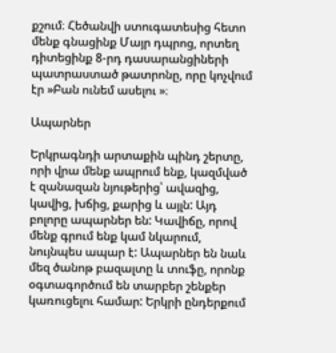քշում։ Հեծանվի ստուգատեսից հետո մենք գնացինք Մայր դպրոց, որտեղ դիտեցինք 8-րդ դասարանցիների պատրաստած թատրոնը, որը կոչվում էր »Բան ունեմ ասելու »։

Ապարներ

Երկրագնդի արտաքին պինդ շերտը, որի վրա մենք ապրում ենք, կազմված է զանազան նյութերից՝ ավազից, կավից, խճից, քարից և այլն: Այդ բոլորը ապարներ են: Կավիճը, որով մենք գրում ենք կամ նկարում, նույնպես ապար է: Ապարներ են նաև մեզ ծանոթ բազալտը և տուֆը, որոնք օգտագործում են տարբեր շենքեր կառուցելու համար: Երկրի ընդերքում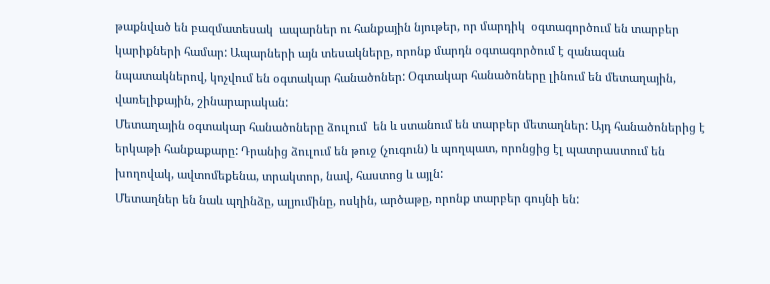թաքնված են բազմատեսակ  ապարներ ու հանքային նյութեր, որ մարդիկ  օգտագործում են տարբեր կարիքների համար: Ապարների այն տեսակները, որոնք մարդն օգտագործում է զանազան նպատակներով, կոչվում են օգտակար հանածոներ: Օգտակար հանածոները լինում են մետաղային, վառելիքային, շինարարական:
Մետաղային օգտակար հանածոները ձուլում  են և ստանում են տարբեր մետաղներ: Այդ հանածոներից է երկաթի հանքաքարը: Դրանից ձուլում են թուջ (չուգուն) և պողպատ, որոնցից էլ պատրաստում են խողովակ, ավտոմեքենա, տրակտոր, նավ, հաստոց և այլն:
Մետաղներ են նաև պղինձը, ալյումինը, ոսկին, արծաթը, որոնք տարբեր գույնի են: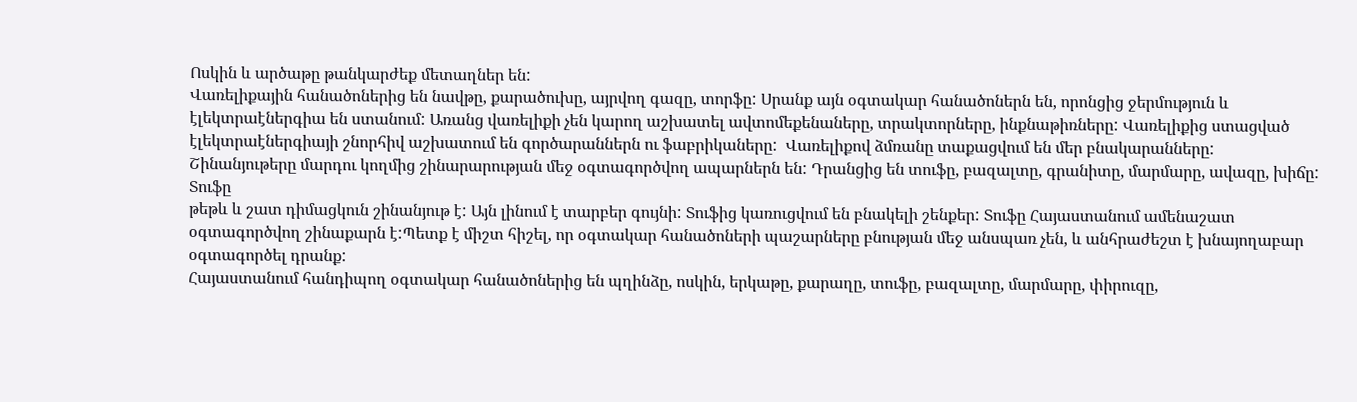Ոսկին և արծաթը թանկարժեք մետաղներ են:
Վառելիքային հանածոներից են նավթը, քարածուխը, այրվող գազը, տորֆը: Սրանք այն օգտակար հանածոներն են, որոնցից ջերմություն և էլեկտրաէներգիա են ստանում: Առանց վառելիքի չեն կարող աշխատել ավտոմեքենաները, տրակտորները, ինքնաթիռները: Վառելիքից ստացված էլեկտրաէներգիայի շնորհիվ աշխատում են գործարաններն ու ֆաբրիկաները:  Վառելիքով ձմռանը տաքացվում են մեր բնակարանները:
Շինանյութերը մարդու կողմից շինարարության մեջ օգտագործվող ապարներն են: Դրանցից են տուֆը, բազալտը, գրանիտը, մարմարը, ավազը, խիճը:
Տուֆը
թեթև և շատ դիմացկուն շինանյութ է: Այն լինում է տարբեր գույնի: Տուֆից կառուցվում են բնակելի շենքեր: Տուֆը Հայաստանում ամենաշատ օգտագործվող շինաքարն է:Պետք է միշտ հիշել, որ օգտակար հանածոների պաշարները բնության մեջ անսպառ չեն, և անհրաժեշտ է խնայողաբար օգտագործել դրանք:
Հայաստանում հանդիպող օգտակար հանածոներից են պղինձը, ոսկին, երկաթը, քարաղը, տուֆը, բազալտը, մարմարը, փիրուզը,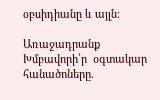օբսիդիանը և այլն:

Առաջադրանք
Խմբավորի՛ր  օգտակար հանածոները.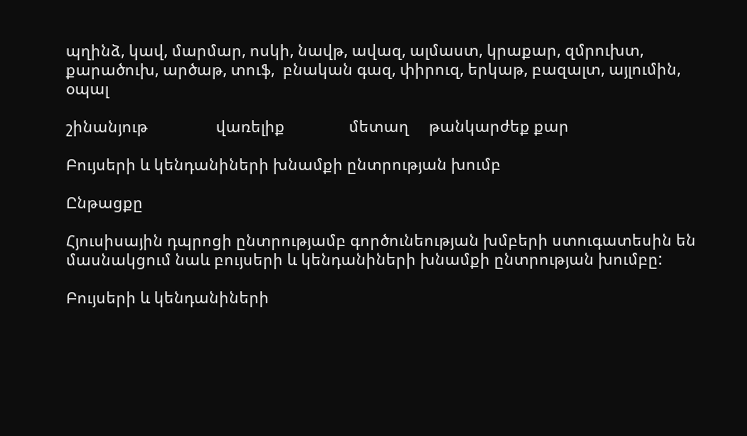պղինձ, կավ, մարմար, ոսկի, նավթ, ավազ, ալմաստ, կրաքար, զմրուխտ, քարածուխ, արծաթ, տուֆ,  բնական գազ, փիրուզ, երկաթ, բազալտ, այլումին, օպալ

շինանյութ                 վառելիք                մետաղ     թանկարժեք քար

Բույսերի և կենդանիների խնամքի ընտրության խումբ

Ընթացքը

Հյուսիսային դպրոցի ընտրությամբ գործունեության խմբերի ստուգատեսին են մասնակցում նաև բույսերի և կենդանիների խնամքի ընտրության խումբը:

Բույսերի և կենդանիների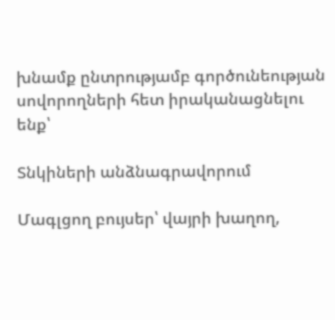խնամք ընտրությամբ գործունեության սովորողների հետ իրականացնելու ենք՝

Տնկիների անձնագրավորում

Մագլցող բույսեր՝ վայրի խաղող,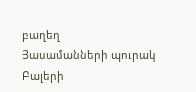բաղեղ
Յասամանների պուրակ
Բալերի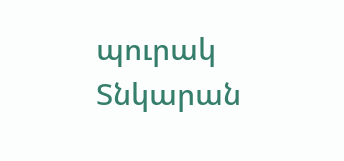պուրակ
Տնկարան